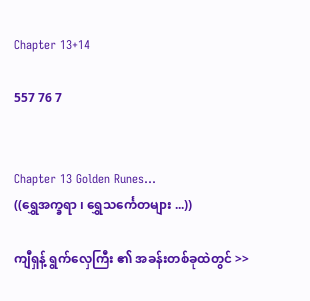Chapter 13+14

557 76 7


Chapter 13 Golden Runes...
((ရွှေအက္ခရာ ၊ ရွှေသင်္ကေတများ ...))

ကျီရှန့် ရွက်လှေကြီး ၏ အခန်းတစ်ခုထဲတွင် >>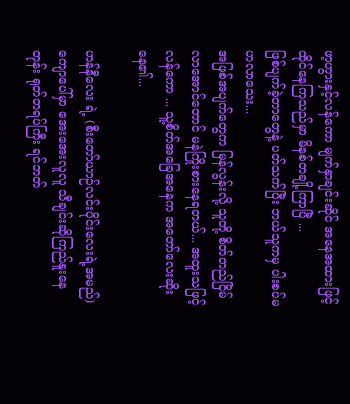ဖာ့ဟွားနှင့်လန်ကော မျက်နှာချင်းဆိုင် အနေအထားဖြင့် ထိုင်နေကြသည်မှာ မိနစ်တချို့ကြာပြီ ...
ဖြစ်ပျက်ခဲ့တာတွေနဲ့ ပတ်သက်ပြီး ဘယ်သူကမှ ပါးစပ်မဟလာသေး...
အဖြစ်အပျက်တွေက မြန်လွန်းလို့ သူတို့ စိတ်တည်ငြိမ်လာအောင်တောင် မနဲကြိုးစားနေရတယ်... အထူးသဖြင့် လန်ကော ... သူ့စိတ်အခြေအနေက အတော်လေးဆိုးနေ၏...

ဟန်နီလေး ရဲ့ (စီးတော်ယာဉ်လင်းပိုင်းလေးရဲ့အမည်) ကျောပေါ်မှာ အေးအေးလူလူ သီချင်းဆိုကြည်နူးနေတုန်း ရုတ်တရပ်ကြီး ရင်ဘတ်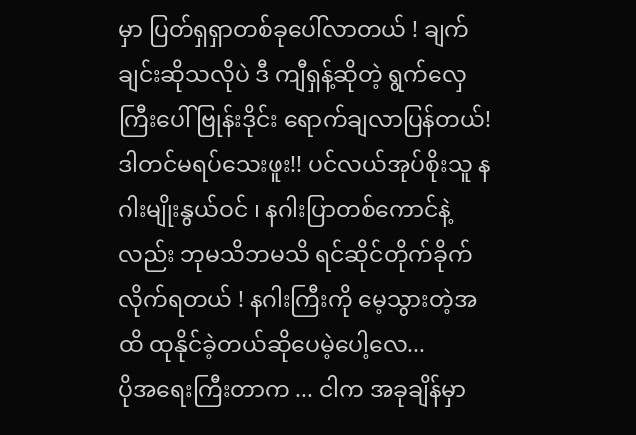မှာ ပြတ်ရှရှာတစ်ခုပေါ်လာတယ် ! ချက်ချင်းဆိုသလိုပဲ ဒီ ကျီရှန့်ဆိုတဲ့ ရွက်လှေကြီးပေါ် ဗြုန်းဒိုင်း ရောက်ချလာပြန်တယ်!
ဒါတင်မရပ်သေးဖူး!! ပင်လယ်အုပ်စိုးသူ နဂါးမျိုးနွယ်ဝင် ၊ နဂါးပြာတစ်ကောင်နဲ့လည်း ဘုမသိဘမသိ ရင်ဆိုင်တိုက်ခိုက်လိုက်ရတယ် ! နဂါးကြီးကို မေ့သွားတဲ့အထိ ထုနိုင်ခဲ့တယ်ဆိုပေမဲ့ပေါ့လေ...
ပိုအရေးကြီးတာက ... ငါက အခုချိန်မှာ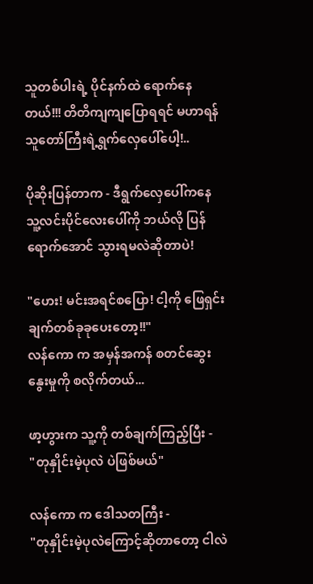သူတစ်ပါးရဲ့ ပိုင်နက်ထဲ ရောက်နေတယ်!!! တိတိကျကျပြောရရင် မဟာရန်သူတော်ကြီးရဲ့ရွက်လှေပေါ်ပေါ့!..

ပိုဆိုးပြန်တာက - ဒီရွက်လှေပေါ်ကနေ သူ့လင်းပိုင်လေးပေါ်ကို ဘယ်လို ပြန်ရောက်အောင် သွားရမလဲဆိုတာပဲ!

"ဟေး! မင်းအရင်စပြော! ငါ့ကို ဖြေရှင်းချက်တစ်ခုခုပေးတော့!!"
လန်ကော က အမှန်အကန် စတင်ဆွေးနွေးမှုကို စလိုက်တယ်...

ဖာ့ဟွားက သူ့ကို တစ်ချက်ကြည့်ပြီး -
"တုနှိုင်းမဲ့ပုလဲ ပဲဖြစ်မယ်"

လန်ကော က ဒေါသတကြီး -
"တုနှိုင်းမဲ့ပုလဲကြောင့်ဆိုတာတော့ ငါလဲ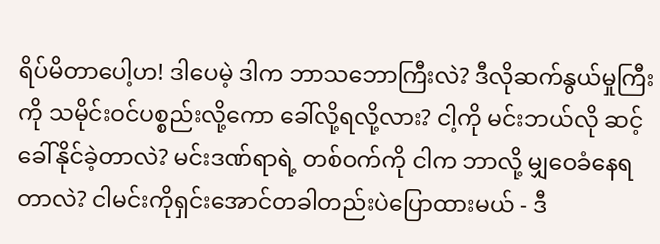ရိပ်မိတာပေါ့ဟ! ဒါပေမဲ့ ဒါက ဘာသဘောကြီးလဲ? ဒီလိုဆက်နွယ်မှုကြီးကို သမိုင်းဝင်ပစ္စည်းလို့ကော ခေါ်လို့ရလို့လား? ငါ့ကို မင်းဘယ်လို ဆင့်ခေါ်နိုင်ခဲ့တာလဲ? မင်းဒဏ်ရာရဲ့ တစ်ဝက်ကို ငါက ဘာလို့ မျှဝေခံနေရတာလဲ? ငါမင်းကိုရှင်းအောင်တခါတည်းပဲပြောထားမယ် - ဒီ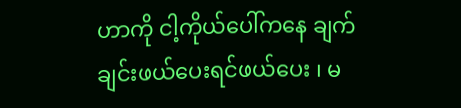ဟာကို ငါ့ကိုယ်ပေါ်ကနေ ချက်ချင်းဖယ်ပေးရင်ဖယ်ပေး ၊ မ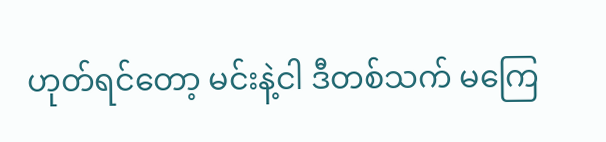ဟုတ်ရင်တော့ မင်းနဲ့ငါ ဒီတစ်သက် မကြေ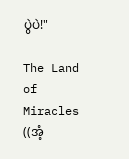ပွဲပဲ!"

The Land of Miracles ((အံ့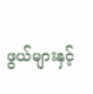ဖွယ်များနှင့်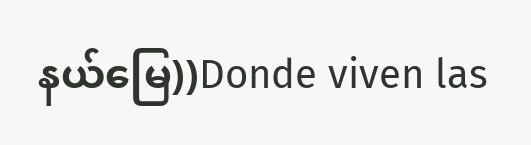နယ်မြေ))Donde viven las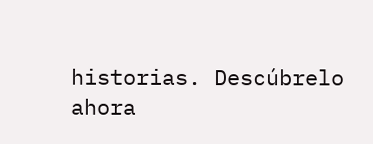historias. Descúbrelo ahora